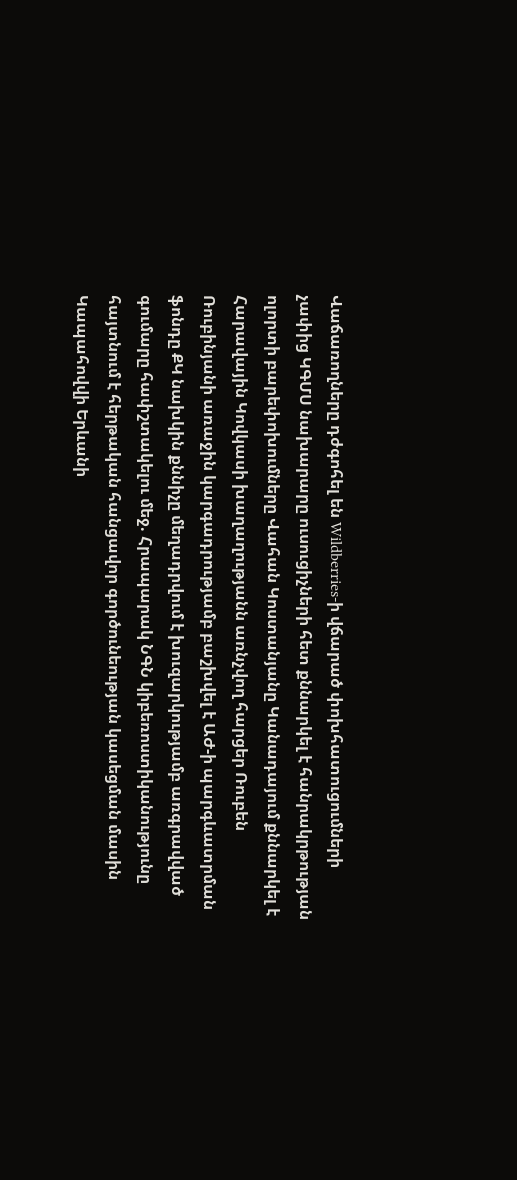Վաճառողները դժգոհել են Wildberries-ի վճարած փոխհատուցումների չափից ԿԳՄՍ նախարարը ուսուցիչների հետ քննարկել է հանրակրթության ոլորտի բարեփոխումները Վահան Կոստանյանը Կանադայում քննարկել է Հարավային Կովկասի խաղաղությանն առնչվող հարցեր Ռուբեն Ռուբինյանի առաջին կարգադրությամբ բաշխվել է ԱԺ-ի պարգևատրման ֆոնդը ՔԿ նախկին քննիչը մեղադրվում է խուզարկությամբ առգրավված գումարը հափշտակելու մեջ. Հրապարակ ՆԳՆ կիբեռոստիկանությունը հայտնում է հերթական հանցավոր գործունեության կասեցման մասին Կապահովվի Երևանի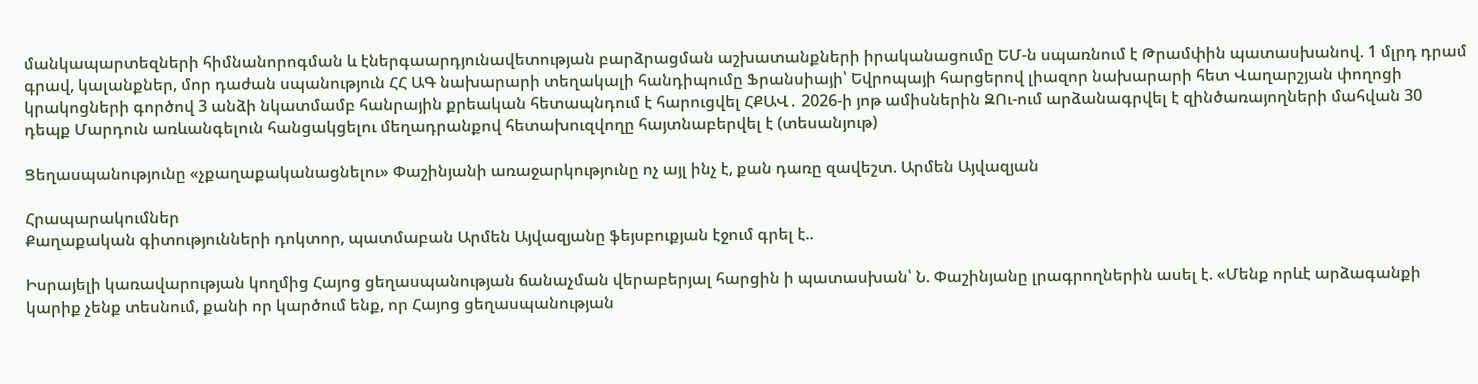մանկապարտեզների հիմնանորոգման և էներգաարդյունավետության բարձրացման աշխատանքների իրականացումը ԵՄ-ն սպառնում է Թրամփին պատասխանով. 1 մլրդ դրամ գրավ, կալանքներ, մոր դաժան սպանություն ՀՀ ԱԳ նախարարի տեղակալի հանդիպումը Ֆրանսիայի՝ Եվրոպայի հարցերով լիազոր նախարարի հետ Վաղարշյան փողոցի կրակոցների գործով 3 անձի նկատմամբ հանրային քրեական հետապնդում է հարուցվել ՀՔԱՎ․ 2026-ի յոթ ամիսներին ԶՈւ-ում արձանագրվել է զինծառայողների մահվան 30 դեպք Մարդուն առևանգելուն հանցակցելու մեղադրանքով հետախուզվողը հայտնաբերվել է (տեսանյութ)

Ցեղասպանությունը «չքաղաքականացնելու» Փաշինյանի առաջարկությունը ոչ այլ ինչ է, քան դառը զավեշտ. Արմեն Այվազյան

Հրապարակումներ
Քաղաքական գիտությունների դոկտոր, պատմաբան Արմեն Այվազյանը ֆեյսբուքյան էջում գրել է..

Իսրայելի կառավարության կողմից Հայոց ցեղասպանության ճանաչման վերաբերյալ հարցին ի պատասխան՝ Ն. Փաշինյանը լրագրողներին ասել է. «Մենք որևէ արձագանքի կարիք չենք տեսնում, քանի որ կարծում ենք, որ Հայոց ցեղասպանության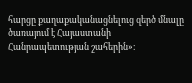հարցը քաղաքականացնելուց զերծ մնալը ծառայում է Հայաստանի Հանրապետության շահերին»։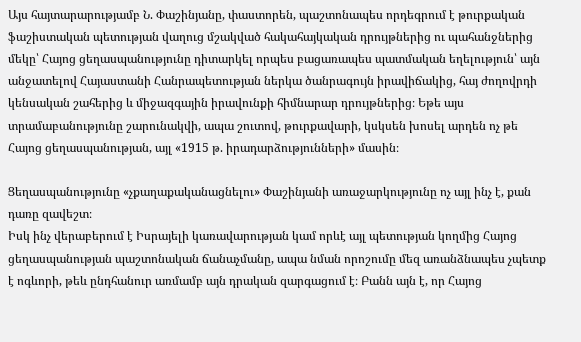Այս հայտարարությամբ Ն. Փաշինյանը, փաստորեն, պաշտոնապես որդեգրում է թուրքական ֆաշիստական պետության վաղուց մշակված հակահայկական դրույթներից ու պահանջներից մեկը՝ Հայոց ցեղասպանությունը դիտարկել որպես բացառապես պատմական եղելություն՝ այն անջատելով Հայաստանի Հանրապետության ներկա ծանրագույն իրավիճակից, հայ ժողովրդի կենսական շահերից և միջազգային իրավունքի հիմնարար դրույթներից։ Եթե այս տրամաբանությունը շարունակվի, ապա շուտով, թուրքավարի, կսկսեն խոսել արդեն ոչ թե Հայոց ցեղասպանության, այլ «1915 թ. իրադարձությունների» մասին։

Ցեղասպանությունը «չքաղաքականացնելու» Փաշինյանի առաջարկությունը ոչ այլ ինչ է, քան դառը զավեշտ։
Իսկ ինչ վերաբերում է Իսրայելի կառավարության կամ որևէ այլ պետության կողմից Հայոց ցեղասպանության պաշտոնական ճանաչմանը, ապա նման որոշումը մեզ առանձնապես չպետք է ոգևորի, թեև ընդհանուր առմամբ այն դրական զարգացում է։ Բանն այն է, որ Հայոց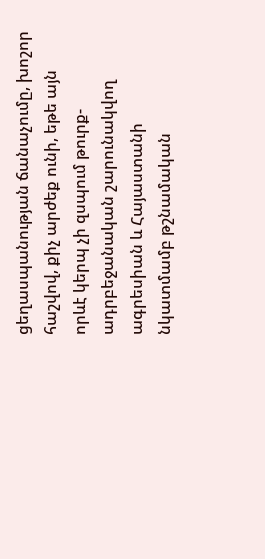ցեղասպանության ճանաչումը, խոշոր հաշվով, քիչ արժեք ունի, եթե այն որևէ կերպ չի զսպում թուրք-ադրբեջանական շարունակվող ագրեսիան և Հայաստանի նկատմամբ թշնամական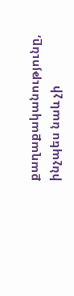քաղաքականությունը, ինչպես նաև չի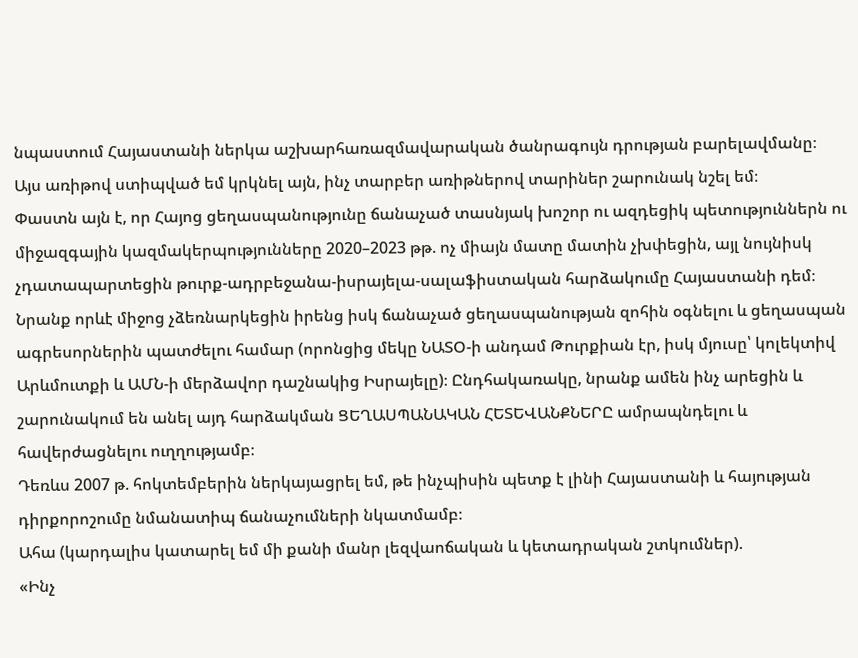նպաստում Հայաստանի ներկա աշխարհառազմավարական ծանրագույն դրության բարելավմանը։
Այս առիթով ստիպված եմ կրկնել այն, ինչ տարբեր առիթներով տարիներ շարունակ նշել եմ։
Փաստն այն է, որ Հայոց ցեղասպանությունը ճանաչած տասնյակ խոշոր ու ազդեցիկ պետություններն ու միջազգային կազմակերպությունները 2020–2023 թթ. ոչ միայն մատը մատին չխփեցին, այլ նույնիսկ
չդատապարտեցին թուրք-ադրբեջանա-իսրայելա-սալաֆիստական հարձակումը Հայաստանի դեմ։ Նրանք որևէ միջոց չձեռնարկեցին իրենց իսկ ճանաչած ցեղասպանության զոհին օգնելու և ցեղասպան ագրեսորներին պատժելու համար (որոնցից մեկը ՆԱՏՕ-ի անդամ Թուրքիան էր, իսկ մյուսը՝ կոլեկտիվ Արևմուտքի և ԱՄՆ-ի մերձավոր դաշնակից Իսրայելը)։ Ընդհակառակը, նրանք ամեն ինչ արեցին և շարունակում են անել այդ հարձակման ՑԵՂԱՍՊԱՆԱԿԱՆ ՀԵՏԵՎԱՆՔՆԵՐԸ ամրապնդելու և հավերժացնելու ուղղությամբ։
Դեռևս 2007 թ. հոկտեմբերին ներկայացրել եմ, թե ինչպիսին պետք է լինի Հայաստանի և հայության դիրքորոշումը նմանատիպ ճանաչումների նկատմամբ։
Ահա (կարդալիս կատարել եմ մի քանի մանր լեզվաոճական և կետադրական շտկումներ).
«Ինչ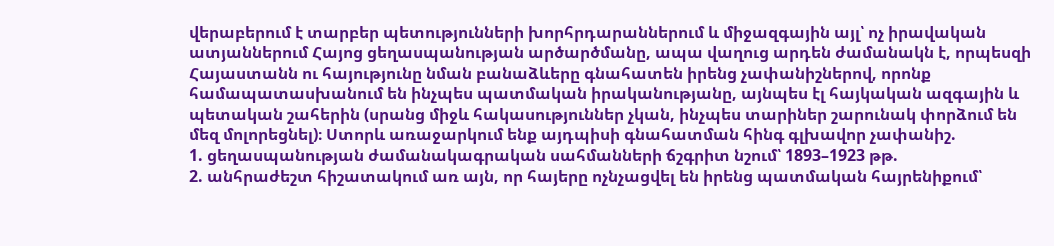վերաբերում է տարբեր պետությունների խորհրդարաններում և միջազգային այլ՝ ոչ իրավական ատյաններում Հայոց ցեղասպանության արծարծմանը, ապա վաղուց արդեն ժամանակն է, որպեսզի Հայաստանն ու հայությունը նման բանաձևերը գնահատեն իրենց չափանիշներով, որոնք համապատասխանում են ինչպես պատմական իրականությանը, այնպես էլ հայկական ազգային և պետական շահերին (սրանց միջև հակասություններ չկան, ինչպես տարիներ շարունակ փորձում են մեզ մոլորեցնել)։ Ստորև առաջարկում ենք այդպիսի գնահատման հինգ գլխավոր չափանիշ.
1. ցեղասպանության ժամանակագրական սահմանների ճշգրիտ նշում՝ 1893–1923 թթ.
2. անհրաժեշտ հիշատակում առ այն, որ հայերը ոչնչացվել են իրենց պատմական հայրենիքում՝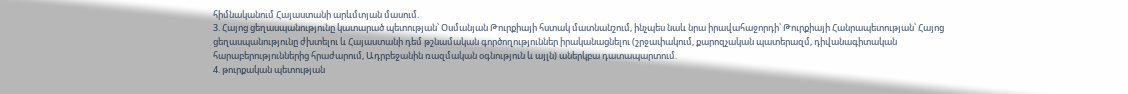հիմնականում Հայաստանի արևմտյան մասում.
3. Հայոց ցեղասպանությունը կատարած պետության՝ Օսմանյան Թուրքիայի հստակ մատնանշում, ինչպես նաև նրա իրավահաջորդի՝ Թուրքիայի Հանրապետության՝ Հայոց ցեղասպանությունը ժխտելու և Հայաստանի դեմ թշնամական գործողություններ իրականացնելու (շրջափակում, քարոզչական պատերազմ, դիվանագիտական հարաբերություններից հրաժարում, Ադրբեջանին ռազմական օգնություն և այլն) աներկբա դատապարտում.
4. թուրքական պետության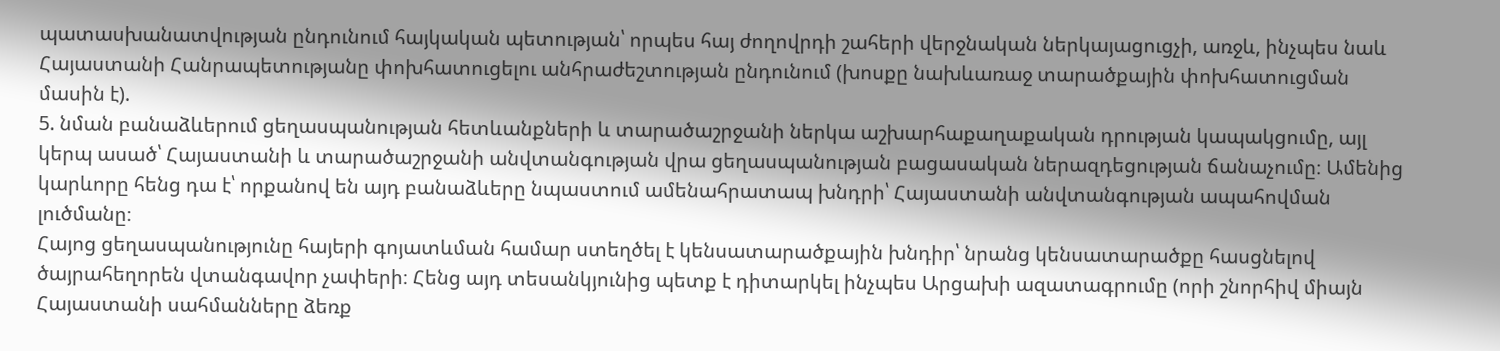պատասխանատվության ընդունում հայկական պետության՝ որպես հայ ժողովրդի շահերի վերջնական ներկայացուցչի, առջև, ինչպես նաև Հայաստանի Հանրապետությանը փոխհատուցելու անհրաժեշտության ընդունում (խոսքը նախևառաջ տարածքային փոխհատուցման մասին է).
5. նման բանաձևերում ցեղասպանության հետևանքների և տարածաշրջանի ներկա աշխարհաքաղաքական դրության կապակցումը, այլ կերպ ասած՝ Հայաստանի և տարածաշրջանի անվտանգության վրա ցեղասպանության բացասական ներազդեցության ճանաչումը։ Ամենից կարևորը հենց դա է՝ որքանով են այդ բանաձևերը նպաստում ամենահրատապ խնդրի՝ Հայաստանի անվտանգության ապահովման լուծմանը։
Հայոց ցեղասպանությունը հայերի գոյատևման համար ստեղծել է կենսատարածքային խնդիր՝ նրանց կենսատարածքը հասցնելով ծայրահեղորեն վտանգավոր չափերի։ Հենց այդ տեսանկյունից պետք է դիտարկել ինչպես Արցախի ազատագրումը (որի շնորհիվ միայն Հայաստանի սահմանները ձեռք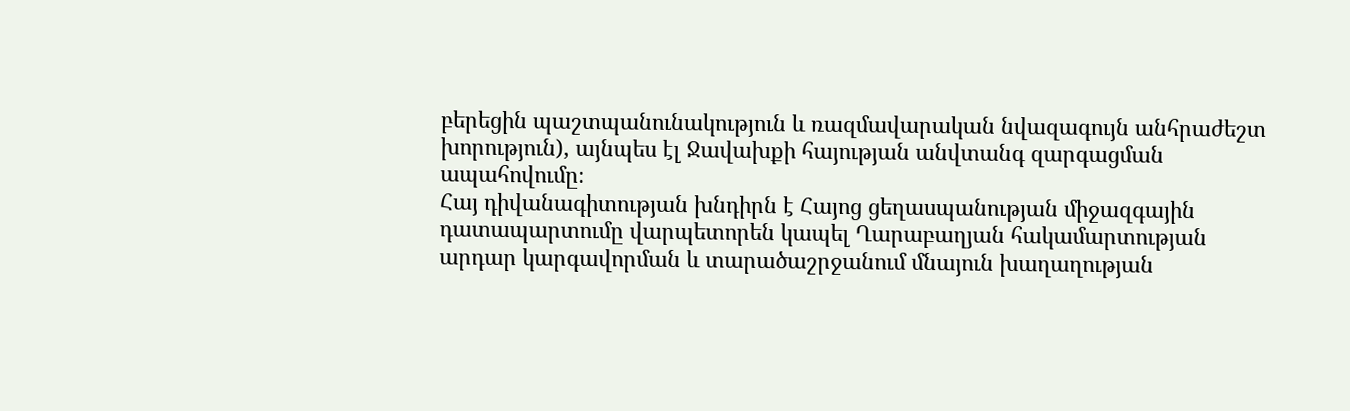բերեցին պաշտպանունակություն և ռազմավարական նվազագույն անհրաժեշտ խորություն), այնպես էլ Ջավախքի հայության անվտանգ զարգացման ապահովումը։
Հայ դիվանագիտության խնդիրն է Հայոց ցեղասպանության միջազգային դատապարտումը վարպետորեն կապել Ղարաբաղյան հակամարտության արդար կարգավորման և տարածաշրջանում մնայուն խաղաղության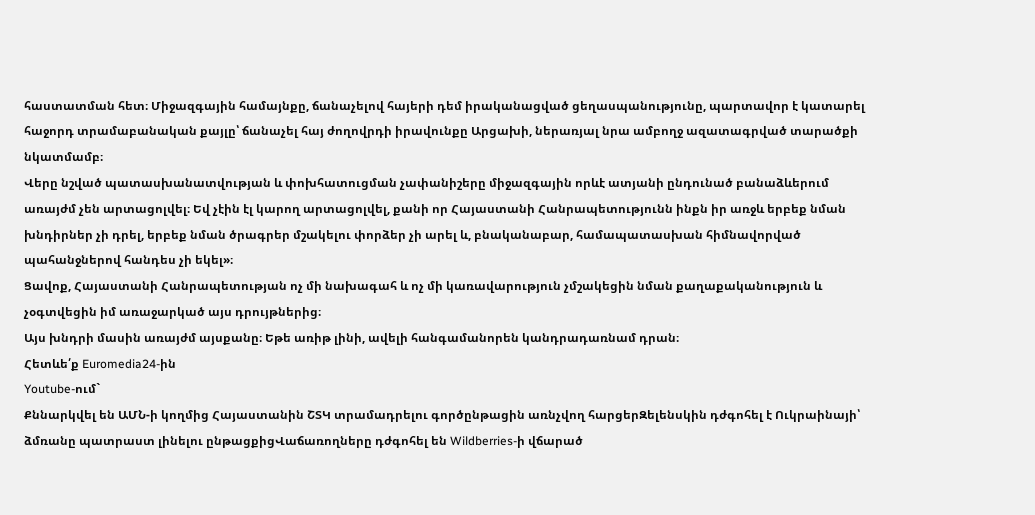հաստատման հետ։ Միջազգային համայնքը, ճանաչելով հայերի դեմ իրականացված ցեղասպանությունը, պարտավոր է կատարել հաջորդ տրամաբանական քայլը՝ ճանաչել հայ ժողովրդի իրավունքը Արցախի, ներառյալ նրա ամբողջ ազատագրված տարածքի նկատմամբ։
Վերը նշված պատասխանատվության և փոխհատուցման չափանիշերը միջազգային որևէ ատյանի ընդունած բանաձևերում առայժմ չեն արտացոլվել։ Եվ չէին էլ կարող արտացոլվել, քանի որ Հայաստանի Հանրապետությունն ինքն իր առջև երբեք նման խնդիրներ չի դրել, երբեք նման ծրագրեր մշակելու փորձեր չի արել և, բնականաբար, համապատասխան հիմնավորված պահանջներով հանդես չի եկել»։
Ցավոք, Հայաստանի Հանրապետության ոչ մի նախագահ և ոչ մի կառավարություն չմշակեցին նման քաղաքականություն և չօգտվեցին իմ առաջարկած այս դրույթներից։
Այս խնդրի մասին առայժմ այսքանը։ Եթե առիթ լինի, ավելի հանգամանորեն կանդրադառնամ դրան։
Հետևե՛ք Euromedia24-ին
Youtube-ում`
Քննարկվել են ԱՄՆ-ի կողմից Հայաստանին ՇՏԿ տրամադրելու գործընթացին առնչվող հարցերԶելենսկին դժգոհել է Ուկրաինայի՝ ձմռանը պատրաստ լինելու ընթացքիցՎաճառողները դժգոհել են Wildberries-ի վճարած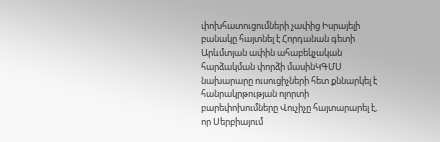փոխհատուցումների չափից Իսրայելի բանակը հայտնել է Հորդանան գետի Արևմտյան ափին ահաբեկչական հարձակման փորձի մասինԿԳՄՍ նախարարը ուսուցիչների հետ քննարկել է հանրակրթության ոլորտի բարեփոխումները Վուչիչը հայտարարել է, որ Սերբիայում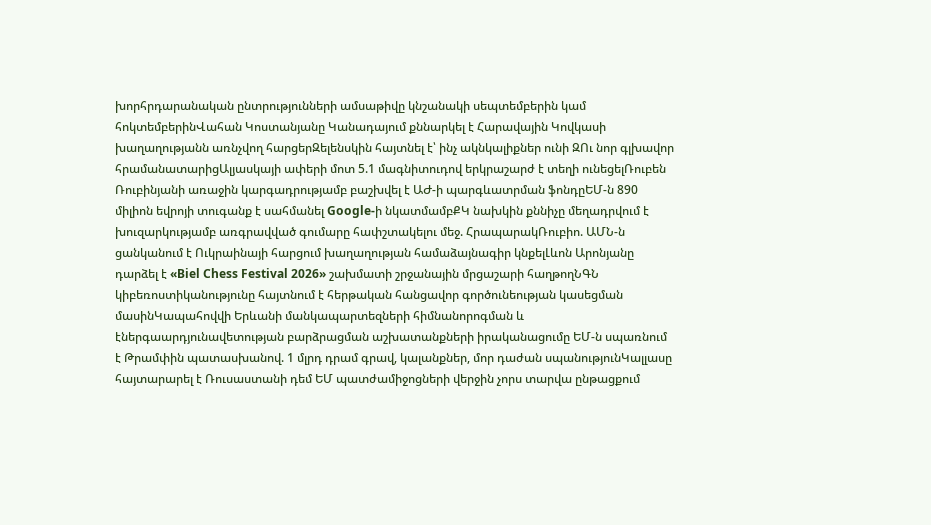խորհրդարանական ընտրությունների ամսաթիվը կնշանակի սեպտեմբերին կամ հոկտեմբերինՎահան Կոստանյանը Կանադայում քննարկել է Հարավային Կովկասի խաղաղությանն առնչվող հարցերԶելենսկին հայտնել է՝ ինչ ակնկալիքներ ունի ԶՈւ նոր գլխավոր հրամանատարիցԱլյասկայի ափերի մոտ 5.1 մագնիտուդով երկրաշարժ է տեղի ունեցելՌուբեն Ռուբինյանի առաջին կարգադրությամբ բաշխվել է ԱԺ-ի պարգևատրման ֆոնդըԵՄ-ն 890 միլիոն եվրոյի տուգանք է սահմանել Google-ի նկատմամբՔԿ նախկին քննիչը մեղադրվում է խուզարկությամբ առգրավված գումարը հափշտակելու մեջ. ՀրապարակՌուբիո. ԱՄՆ-ն ցանկանում է Ուկրաինայի հարցում խաղաղության համաձայնագիր կնքելԼևոն Արոնյանը դարձել է «Biel Chess Festival 2026» շախմատի շրջանային մրցաշարի հաղթողՆԳՆ կիբեռոստիկանությունը հայտնում է հերթական հանցավոր գործունեության կասեցման մասինԿապահովվի Երևանի մանկապարտեզների հիմնանորոգման և էներգաարդյունավետության բարձրացման աշխատանքների իրականացումը ԵՄ-ն սպառնում է Թրամփին պատասխանով. 1 մլրդ դրամ գրավ, կալանքներ, մոր դաժան սպանությունԿալլասը հայտարարել է Ռուսաստանի դեմ ԵՄ պատժամիջոցների վերջին չորս տարվա ընթացքում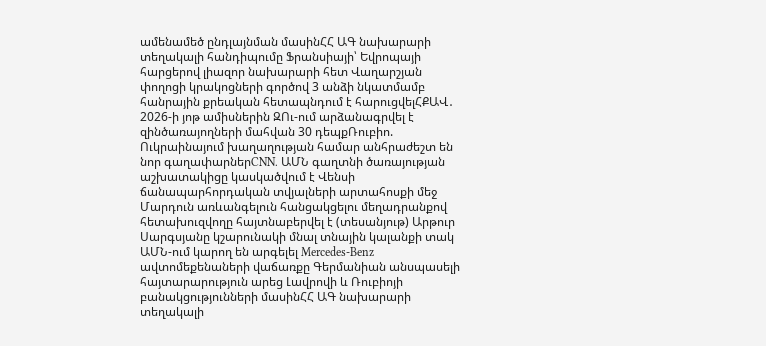ամենամեծ ընդլայնման մասինՀՀ ԱԳ նախարարի տեղակալի հանդիպումը Ֆրանսիայի՝ Եվրոպայի հարցերով լիազոր նախարարի հետ Վաղարշյան փողոցի կրակոցների գործով 3 անձի նկատմամբ հանրային քրեական հետապնդում է հարուցվելՀՔԱՎ․ 2026-ի յոթ ամիսներին ԶՈւ-ում արձանագրվել է զինծառայողների մահվան 30 դեպքՌուբիո. Ուկրաինայում խաղաղության համար անհրաժեշտ են նոր գաղափարներCNN. ԱՄՆ գաղտնի ծառայության աշխատակիցը կասկածվում է Վենսի ճանապարհորդական տվյալների արտահոսքի մեջ Մարդուն առևանգելուն հանցակցելու մեղադրանքով հետախուզվողը հայտնաբերվել է (տեսանյութ) Արթուր Սարգսյանը կշարունակի մնալ տնային կալանքի տակ ԱՄՆ-ում կարող են արգելել Mercedes-Benz ավտոմեքենաների վաճառքը Գերմանիան անսպասելի հայտարարություն արեց Լավրովի և Ռուբիոյի բանակցությունների մասինՀՀ ԱԳ նախարարի տեղակալի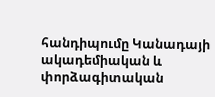հանդիպումը Կանադայի ակադեմիական և փորձագիտական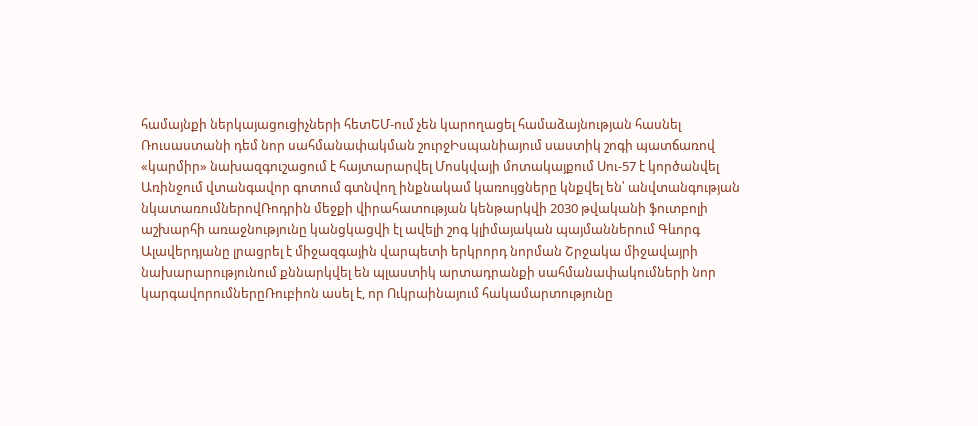համայնքի ներկայացուցիչների հետԵՄ-ում չեն կարողացել համաձայնության հասնել Ռուսաստանի դեմ նոր սահմանափակման շուրջԻսպանիայում սաստիկ շոգի պատճառով «կարմիր» նախազգուշացում է հայտարարվել Մոսկվայի մոտակայքում Սու-57 է կործանվել Առինջում վտանգավոր գոտում գտնվող ինքնակամ կառույցները կնքվել են՝ անվտանգության նկատառումներովՌոդրին մեջքի վիրահատության կենթարկվի 2030 թվականի ֆուտբոլի աշխարհի առաջնությունը կանցկացվի էլ ավելի շոգ կլիմայական պայմաններում Գևորգ Ալավերդյանը լրացրել է միջազգային վարպետի երկրորդ նորման Շրջակա միջավայրի նախարարությունում քննարկվել են պլաստիկ արտադրանքի սահմանափակումների նոր կարգավորումներըՌուբիոն ասել է, որ Ուկրաինայում հակամարտությունը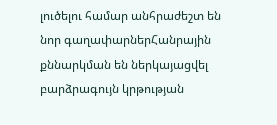լուծելու համար անհրաժեշտ են նոր գաղափարներՀանրային քննարկման են ներկայացվել բարձրագույն կրթության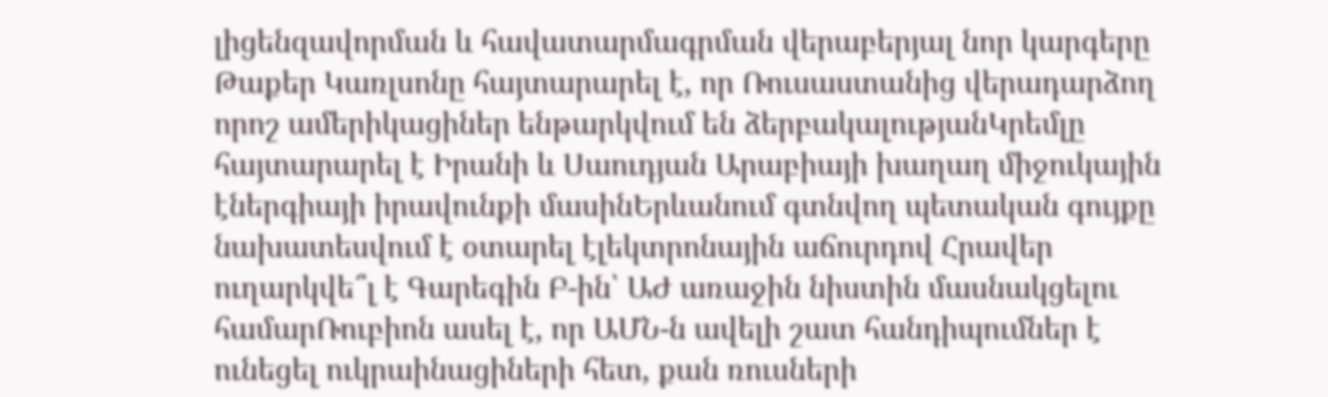լիցենզավորման և հավատարմագրման վերաբերյալ նոր կարգերը Թաքեր Կառլսոնը հայտարարել է, որ Ռուսաստանից վերադարձող որոշ ամերիկացիներ ենթարկվում են ձերբակալությանԿրեմլը հայտարարել է Իրանի և Սաուդյան Արաբիայի խաղաղ միջուկային էներգիայի իրավունքի մասինԵրևանում գտնվող պետական գույքը նախատեսվում է օտարել էլեկտրոնային աճուրդով Հրավեր ուղարկվե՞լ է Գարեգին Բ-ին՝ ԱԺ առաջին նիստին մասնակցելու համարՌուբիոն ասել է, որ ԱՄՆ-ն ավելի շատ հանդիպումներ է ունեցել ուկրաինացիների հետ, քան ռուսների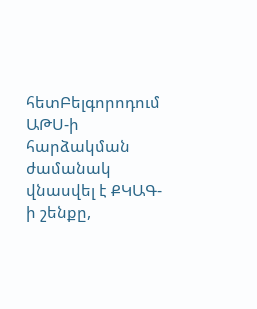հետԲելգորոդում ԱԹՍ-ի հարձակման ժամանակ վնասվել է ՔԿԱԳ-ի շենքը,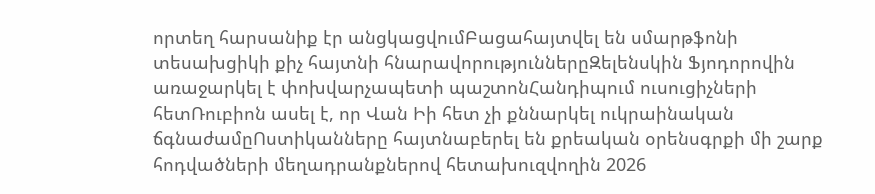որտեղ հարսանիք էր անցկացվումԲացահայտվել են սմարթֆոնի տեսախցիկի քիչ հայտնի հնարավորություններըԶելենսկին Ֆյոդորովին առաջարկել է փոխվարչապետի պաշտոնՀանդիպում ուսուցիչների հետՌուբիոն ասել է, որ Վան Իի հետ չի քննարկել ուկրաինական ճգնաժամըՈստիկանները հայտնաբերել են քրեական օրենսգրքի մի շարք հոդվածների մեղադրանքներով հետախուզվողին 2026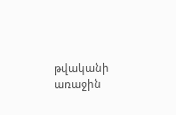թվականի առաջին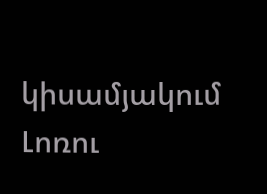կիսամյակում Լոռու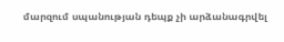մարզում սպանության դեպք չի արձանագրվել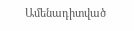Ամենադիտված